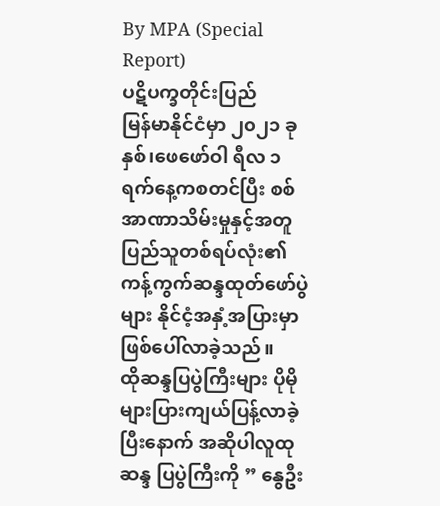By MPA (Special Report)
ပဋိပက္ခတိုင်းပြည်
မြန်မာနိုင်ငံမှာ ၂၀၂၁ ခုနှစ်၊ဖေဖော်ဝါ ရီလ ၁ ရက်နေ့ကစတင်ပြီး စစ်အာဏာသိမ်းမှုနှင့်အတူ ပြည်သူတစ်ရပ်လုံး၏ ကန့်ကွက်ဆန္ဒထုတ်ဖော်ပွဲများ နိုင်ငံ့အနှံ့အပြားမှာ ဖြစ်ပေါ်လာခဲ့သည်။
ထိုဆန္ဒပြပွဲကြီးများ ပိုမိုများပြားကျယ်ပြန့်လာခဲ့ပြီးနောက် အဆိုပါလူထုဆန္ဒ ပြပွဲကြီးကို ” နွေဦး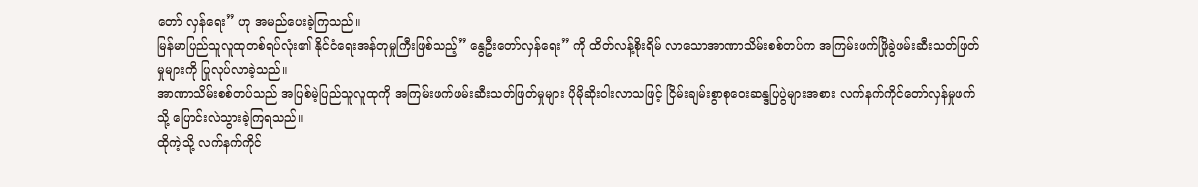တော် လှန်ရေး” ဟု အမည်ပေးခဲ့ကြသည်။
မြန်မာပြည်သူလူထုတစ်ရပ်လုံး၏ နိုင်ငံရေးအန်တုမှုကြီးဖြစ်သည့်” နွေဦးတော်လှန်ရေး” ကို ထိတ်လန့်စိုးရိမ် လာသောအာဏာသိမ်းစစ်တပ်က အကြမ်းဖက်ဖြိုခွဲဖမ်းဆီးသတ်ဖြတ်မှုများကို ပြုလုပ်လာခဲ့သည်။
အာဏာသိမ်းစစ်တပ်သည် အပြစ်မဲ့ပြည်သူလူထုကို အကြမ်းဖက်ဖမ်းဆီးသတ်ဖြတ်မှုများ ပိုမိုဆိုးဝါးလာသဖြင့် ငြိမ်းချမ်းစွာစုဝေးဆန္ဒပြပွဲများအစား လက်နက်ကိုင်တော်လှန်မှုဖက်သို့ ပြောင်းလဲသွားခဲ့ကြရသည်။
ထိုကဲ့သို့ လက်နက်ကိုင်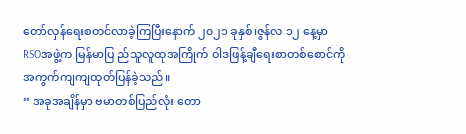တော်လှန်ရေးစတင်လာခဲ့ကြပြီးနောက် ၂၀၂၁ ခုနှစ်၊ဇွန်လ ၁၂ နေ့မှာ RSOအဖွဲ့က မြန်မာပြ ည်သူလူထုအကြိုက် ဝါဒဖြန့်ချီရေးစာတစ်စောင်ကို အကွက်ကျကျထုတ်ပြန်ခဲ့သည်။
“ အခုအချိန်မှာ ဗမာတစ်ပြည်လုံး တော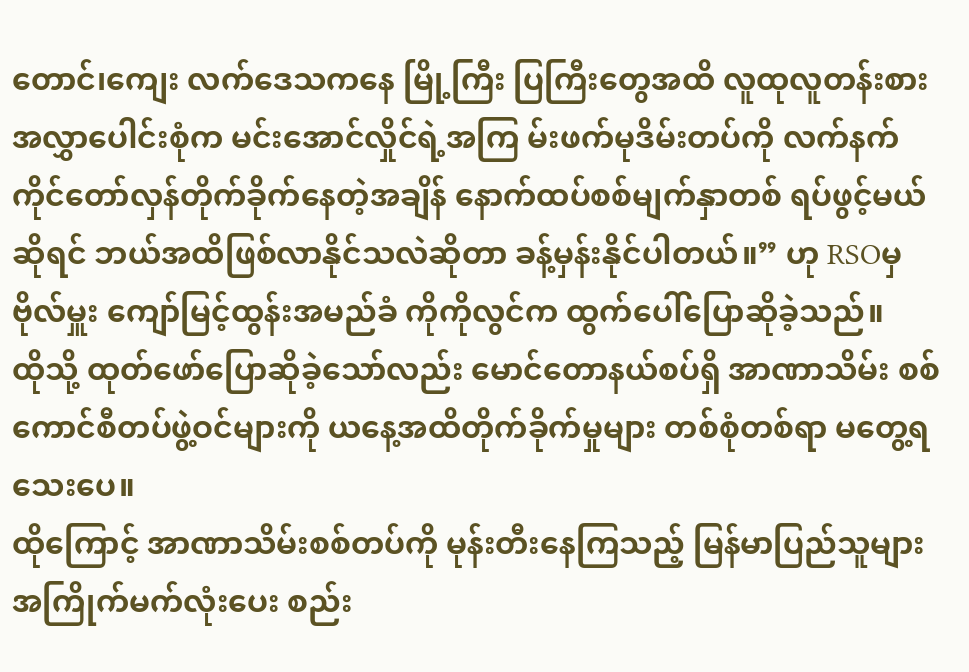တောင်၊ကျေး လက်ဒေသကနေ မြို့ကြီး ပြကြီးတွေအထိ လူထုလူတန်းစား အလွှာပေါင်းစုံက မင်းအောင်လှိုင်ရဲ့အကြ မ်းဖက်မုဒိမ်းတပ်ကို လက်နက်ကိုင်တော်လှန်တိုက်ခိုက်နေတဲ့အချိန် နောက်ထပ်စစ်မျက်နှာတစ် ရပ်ဖွင့်မယ်ဆိုရင် ဘယ်အထိဖြစ်လာနိုင်သလဲဆိုတာ ခန့်မှန်းနိုင်ပါတယ်။” ဟု RSOမှ ဗိုလ်မှူး ကျော်မြင့်ထွန်းအမည်ခံ ကိုကိုလွင်က ထွက်ပေါ်ပြောဆိုခဲ့သည်။
ထိုသို့ ထုတ်ဖော်ပြောဆိုခဲ့သော်လည်း မောင်တောနယ်စပ်ရှိ အာဏာသိမ်း စစ်ကောင်စီတပ်ဖွဲ့ဝင်များကို ယနေ့အထိတိုက်ခိုက်မှုများ တစ်စုံတစ်ရာ မတွေ့ရသေးပေ။
ထိုကြောင့် အာဏာသိမ်းစစ်တပ်ကို မုန်းတီးနေကြသည့် မြန်မာပြည်သူများ အကြိုက်မက်လုံးပေး စည်း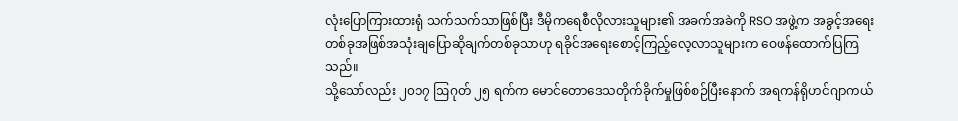လုံးပြောကြားထားရုံ သက်သက်သာဖြစ်ပြီး ဒီမိုကရေစီလိုလားသူများ၏ အခက်အခဲကို RSO အဖွဲ့က အခွင့်အရေးတစ်ခုအဖြစ်အသုံးချပြောဆိုချက်တစ်ခုသာဟု ရခိုင်အရေးစောင့်ကြည့်လေ့လာသူများက ဝေဖန်ထောက်ပြကြသည်။
သို့သော်လည်း ၂၀၁၇ ဩဂုတ် ၂၅ ရက်က မောင်တောဒေသတိုက်ခိုက်မှုဖြစ်စဉ်ပြီးနောက် အရကန်ရိုဟင်ဂျာကယ်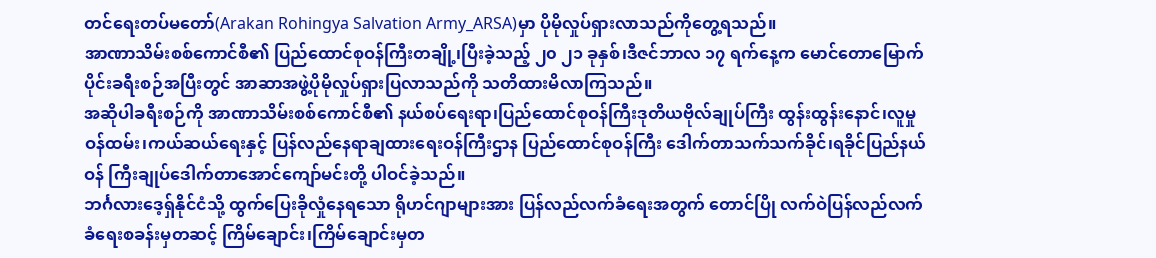တင်ရေးတပ်မတော်(Arakan Rohingya Salvation Army_ARSA)မှာ ပိုမိုလှုပ်ရှားလာသည်ကိုတွေ့ရသည်။
အာဏာသိမ်းစစ်ကောင်စီ၏ ပြည်ထောင်စုဝန်ကြီးတချို့၊ပြီးခဲ့သည့် ၂၀ ၂၁ ခုနှစ်၊ဒီဇင်ဘာလ ၁၇ ရက်နေ့က မောင်တောမြောက်ပိုင်းခရီးစဉ်အပြီးတွင် အာဆာအဖွဲ့ပိုမိုလှုပ်ရှားပြလာသည်ကို သတိထားမိလာကြသည်။
အဆိုပါခရီးစဉ်ကို အာဏာသိမ်းစစ်ကောင်စီ၏ နယ်စပ်ရေးရာ၊ပြည်ထောင်စုဝန်ကြီးဒုတိယဗိုလ်ချုပ်ကြီး ထွန်းထွန်းနောင်၊လူမှုဝန်ထမ်း၊ကယ်ဆယ်ရေးနှင့် ပြန်လည်နေရာချထားရေးဝန်ကြီးဌာန ပြည်ထောင်စုဝန်ကြီး ဒေါက်တာသက်သက်ခိုင်၊ရခိုင်ပြည်နယ်ဝန် ကြီးချုပ်ဒေါက်တာအောင်ကျော်မင်းတို့ ပါဝင်ခဲ့သည်။
ဘင်္ဂလားဒေ့ရှ်နိုင်ငံသို့ ထွက်ပြေးခိုလှုံနေရသော ရိုဟင်ဂျာများအား ပြန်လည်လက်ခံရေးအတွက် တောင်ပြို လက်ဝဲပြန်လည်လက်ခံရေးစခန်းမှတဆင့် ကြိမ်ချောင်း၊ကြိမ်ချောင်းမှတ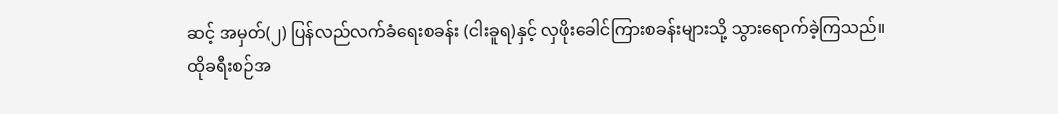ဆင့် အမှတ်(၂) ပြန်လည်လက်ခံရေးစခန်း (ငါးခူရ)နှင့် လှဖိုးခေါင်ကြားစခန်းများသို့ သွားရောက်ခဲ့ကြသည်။
ထိုခရီးစဉ်အ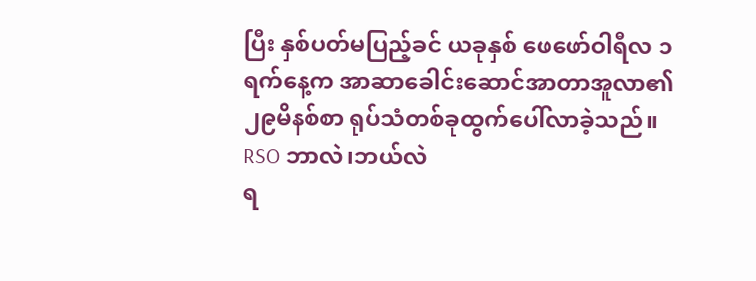ပြီး နှစ်ပတ်မပြည့်ခင် ယခုနှစ် ဖေဖော်ဝါရီလ ၁ ရက်နေ့က အာဆာခေါင်းဆောင်အာတာအူလာ၏ ၂၉မိနစ်စာ ရုပ်သံတစ်ခုထွက်ပေါ်လာခဲ့သည်။
RSO ဘာလဲ၊ဘယ်လဲ
ရ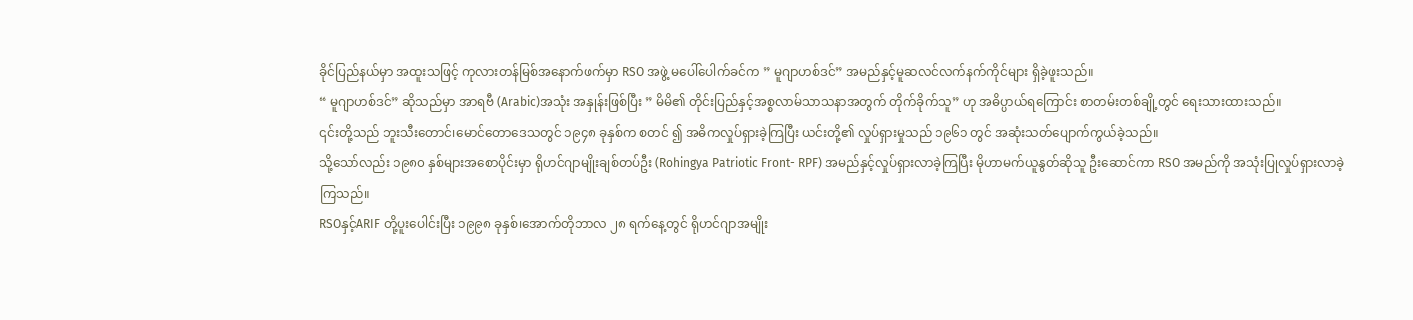ခိုင်ပြည်နယ်မှာ အထူးသဖြင့် ကုလားတန်မြစ်အနောက်ဖက်မှာ RSO အဖွဲ့ မပေါ်ပေါက်ခင်က ” မူဂျာဟစ်ဒင်” အမည်နှင့်မူဆလင်လက်နက်ကိုင်များ ရှိခဲ့ဖူးသည်။
“ မူဂျာဟစ်ဒင်” ဆိုသည်မှာ အာရဗီ (Arabic)အသုံး အနှုန်းဖြစ်ပြီး ” မိမိ၏ တိုင်းပြည်နှင့်အစ္စလာမ်သာသနာအတွက် တိုက်ခိုက်သူ” ဟု အဓိပ္ပာယ်ရကြောင်း စာတမ်းတစ်ချို့တွင် ရေးသားထားသည်။
၎င်းတို့သည် ဘူးသီးတောင်၊မောင်တောဒေသတွင် ၁၉၄၈ ခုနှစ်က စတင် ၍ အဓိကလှုပ်ရှားခဲ့ကြပြီး ယင်းတို့၏ လှုပ်ရှားမှုသည် ၁၉၆၁ တွင် အဆုံးသတ်ပျောက်ကွယ်ခဲ့သည်။
သို့သော်လည်း ၁၉၈၀ နှစ်များအစောပိုင်းမှာ ရိုဟင်ဂျာမျိုးချစ်တပ်ဦး (Rohingya Patriotic Front- RPF) အမည်နှင့်လှုပ်ရှားလာခဲ့ကြပြီး မိုဟာမက်ယူနွတ်ဆိုသူ ဦးဆောင်ကာ RSO အမည်ကို အသုံးပြုလှုပ်ရှားလာခဲ့ကြသည်။
RSOနှင့်ARIF တို့ပူးပေါင်းပြီး ၁၉၉၈ ခုနှစ်၊အောက်တိုဘာလ ၂၈ ရက်နေ့တွင် ရိုဟင်ဂျာအမျိုး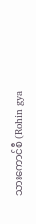သားကောင်စီ (Rohin gya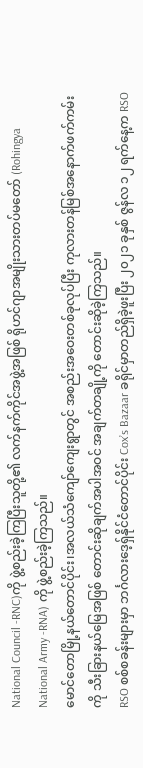National Council -RNC)ကို ဖွဲ့စည်းခဲ့ကြပြီးသူတို့၏ လက်နက်ကိုင်အဖွဲ့အဖြစ် ရိုဟင်ဂျာအမျိုးသားတပ်မတော် (Rohingya National Army -RNA) ကို ဖွဲ့စည်းခဲ့ကြသည်။
မောင်တောမြို့နယ်တောင်ပိုင်း၊အလယ်သံကျော်ကျေးရွာတွင် အစည်းအဝေးတစ်ခုလုပ်ပြီး ကုလားတန်မြစ်အနောက်ဖက်ကမ်းကို သီးခြားနယ်မြေအဖြစ် တောင်းဆိုချက်အပါအဝင် အချက်တချို့ကို တောင်းဆိုခဲ့ကြသည်။
RSO စစ်စခန်းများမှာ ဘင်္ဂလားဒေ့ရှ်နိုင်ငံတောင်ပိုင်း Cox’s Bazaar ခရိုင်မှာတည်ရှိခဲ့ဖူးပြီး ၂၀၂၁ ခုနှစ် ဇွန်လ ၁၂ ရက်နေ့က RSO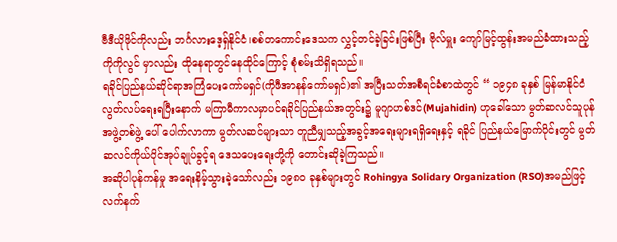ဗီဒီယိုဖိုင်ကိုလည်း ဘင်္ဂလားဒေ့ရှ်နိုင်ငံ၊စစ်တကောင်းဒေသက လွှင့်တင်ခဲ့ခြင်းဖြစ်ပြီး ဗိုလ်မှူး ကျော်မြင့်ထွန်းအမည်ခံထားသည့် ကိုကိုလွင် မှာလည်း ထိုနေရာတွင်နေထိုင်ကြောင့် စုံစမ်းသိရှိရသည်။
ရခိုင်ပြည်နယ်ဆိုင်ရာအကြံပေးကော်မရှင်(ကိုဖီအာနန်ကော်မရှင်)၏ အပြီးသတ်အစီရင်ခံစာထဲတွင် “ ၁၉၄၈ ခုနှစ် မြန်မာနိုင်ငံလွတ်လပ်ရေးရပြီးနောက် မကြာမီကာလမှာပင်ရခိုင်ပြည်နယ်အတွင်း၌ မူဂျာဟစ်ဒင်(Mujahidin) ဟုခေါ်သော မွတ်ဆလင်သူပုန်အဖွဲ့တစ်ဖွဲ့ ပေါ် ပေါက်လာကာ မွတ်လဆင်များသာ တူညီမျှသည့်အခွင့်အရေးများရရှိရေးနှင့် ရခိုင် ပြည်နယ်မြောက်ပိုင်းတွင် မွတ်ဆလင်ကိုယ်ပိုင်အုပ်ချုပ်ခွင့်ရ ဒေသပေးရေးတို့ကို တောင်းဆိုခဲ့ကြသည်။
အဆိုပါပုန်ကန်မှု အရေးနိမ့်သွားခဲ့သော်လည်း ၁၉၈၀ ခုနှစ်များတွင် Rohingya Solidary Organization (RSO)အမည်ဖြင့် လက်နက်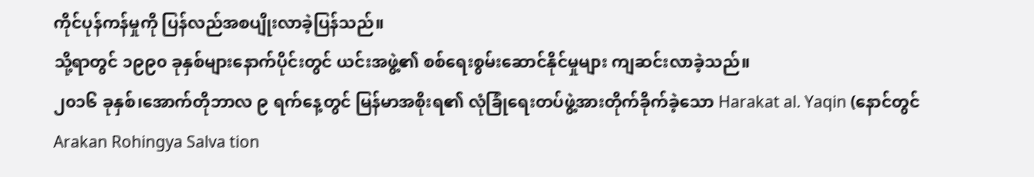ကိုင်ပုန်ကန်မှုကို ပြန်လည်အစပျိုးလာခဲ့ပြန်သည်။
သို့ရာတွင် ၁၉၉၀ ခုနှစ်များနောက်ပိုင်းတွင် ယင်းအဖွဲ့၏ စစ်ရေးစွမ်းဆောင်နိုင်မှုများ ကျဆင်းလာခဲ့သည်။
၂၀၁၆ ခုနှစ်၊အောက်တိုဘာလ ၉ ရက်နေ့တွင် မြန်မာအစိုးရ၏ လုံခြုံရေးတပ်ဖွဲ့အားတိုက်ခိုက်ခဲ့သော Harakat al. Yaqin (နောင်တွင် Arakan Rohingya Salva tion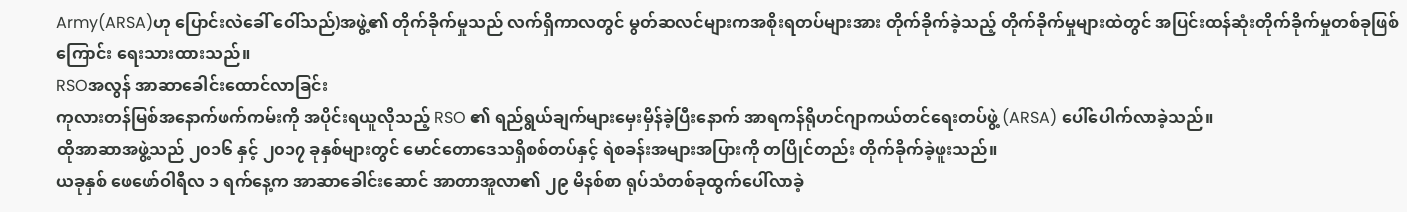Army(ARSA)ဟု ပြောင်းလဲခေါ် ဝေါ်သည်)အဖွဲ့၏ တိုက်ခိုက်မှုသည် လက်ရှိကာလတွင် မွတ်ဆလင်များကအစိုးရတပ်များအား တိုက်ခိုက်ခဲ့သည့် တိုက်ခိုက်မှုများထဲတွင် အပြင်းထန်ဆုံးတိုက်ခိုက်မှုတစ်ခုဖြစ်ကြောင်း ရေးသားထားသည်။
RSOအလွန် အာဆာခေါင်းထောင်လာခြင်း
ကုလားတန်မြစ်အနောက်ဖက်ကမ်းကို အပိုင်းရယူလိုသည့် RSO ၏ ရည်ရွယ်ချက်များမှေးမှိန်ခဲ့ပြီးနောက် အာရကန်ရိုဟင်ဂျာကယ်တင်ရေးတပ်ဖွဲ့ (ARSA) ပေါ်ပေါက်လာခဲ့သည်။
ထိုအာဆာအဖွဲ့သည် ၂၀၁၆ နှင့် ၂၀၁၇ ခုနှစ်များတွင် မောင်တောဒေသရှိစစ်တပ်နှင့် ရဲစခန်းအများအပြားကို တပြိုင်တည်း တိုက်ခိုက်ခဲ့ဖူးသည်။
ယခုနှစ် ဖေဖော်ဝါရီလ ၁ ရက်နေ့က အာဆာခေါင်းဆောင် အာတာအူလာ၏ ၂၉ မိနစ်စာ ရုပ်သံတစ်ခုထွက်ပေါ်လာခဲ့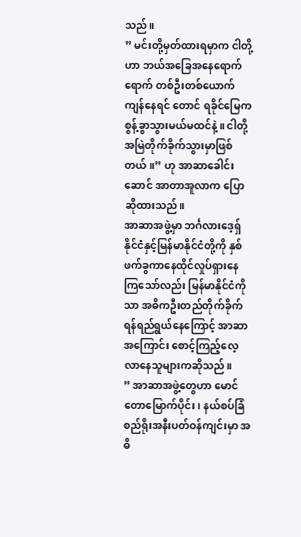သည်။
” မင်းတို့မှတ်ထားရမှာက ငါတို့ဟာ ဘယ်အခြေအနေရောက်ရောက် တစ်ဦးတစ်ယောက်ကျန်နေရင် တောင် ရခိုင်မြေကစွန့်ခွာသွားမယ်မထင်နဲ့။ ငါတို့အမြဲတိုက်ခိုက်သွားမှာဖြစ်တယ်။” ဟု အာဆာခေါင်းဆောင် အာတာအူလာက ပြောဆိုထားသည်။
အာဆာအဖွဲ့မှာ ဘင်္ဂလားဒေ့ရှ်နိုင်ငံနှင့်မြန်မာနိုင်ငံတို့ကို နှစ်ဖက်ခွကာနေထိုင်လှုပ်ရှားနေကြသော်လည်း မြန်မာနိုင်ငံကိုသာ အဓိကဦးတည်တိုက်ခိုက်ရန်ရည်ရွယ်နေကြောင့် အာဆာအကြောင်း စောင့်ကြည့်လေ့လာနေသူများကဆိုသည်။
” အာဆာအဖွဲ့တွေဟာ မောင်တောမြောက်ပိုင်း၊ နယ်စပ်ခြံစည်ရိုးအနီးပတ်ဝန်ကျင်းမှာ အဓိ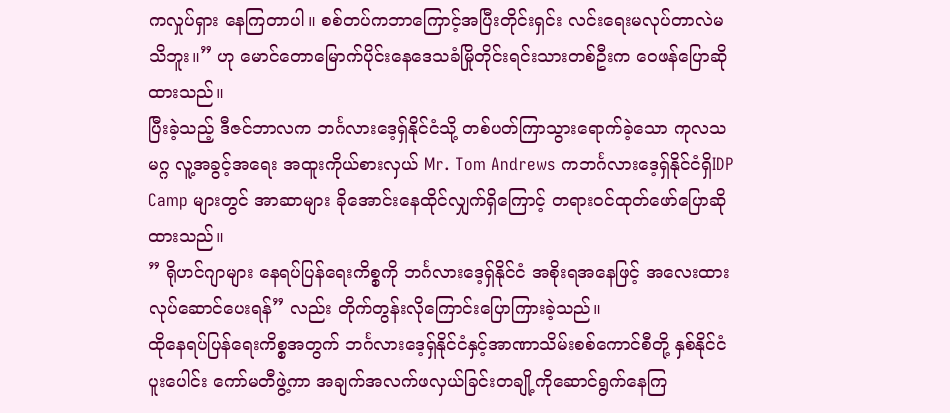ကလှုပ်ရှား နေကြတာပါ။ စစ်တပ်ကဘာကြောင့်အပြီးတိုင်းရှင်း လင်းရေးမလုပ်တာလဲမသိဘူး။” ဟု မောင်တောမြောက်ပိုင်းနေဒေသခံမြိုတိုင်းရင်းသားတစ်ဦးက ဝေဖန်ပြောဆိုထားသည်။
ပြီးခဲ့သည့် ဒီဇင်ဘာလက ဘင်္ဂလားဒေ့ရှ်နိုင်ငံသို့ တစ်ပတ်ကြာသွားရောက်ခဲ့သော ကုလသမဂ္ဂ လူ့အခွင့်အရေး အထူးကိုယ်စားလှယ် Mr. Tom Andrews ကဘင်္ဂလားဒေ့ရှ်နိုင်ငံရှိIDP Camp များတွင် အာဆာများ ခိုအောင်းနေထိုင်လျှက်ရှိကြောင့် တရားဝင်ထုတ်ဖော်ပြောဆိုထားသည်။
” ရိုဟင်ဂျာများ နေရပ်ပြန်ရေးကိစ္စကို ဘင်္ဂလားဒေ့ရှ်နိုင်ငံ အစိုးရအနေဖြင့် အလေးထားလုပ်ဆောင်ပေးရန်” လည်း တိုက်တွန်းလိုကြောင်းပြောကြားခဲ့သည်။
ထိုနေရပ်ပြန်ရေးကိစ္စအတွက် ဘင်္ဂလားဒေ့ရှ်နိုင်ငံနှင့်အာဏာသိမ်းစစ်ကောင်စီတို့ နှစ်နိုင်ငံပူးပေါင်း ကော်မတီဖွဲ့ကာ အချက်အလက်ဖလှယ်ခြင်းတချို့ကိုဆောင်ရွက်နေကြ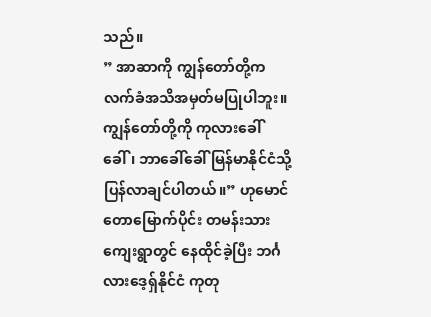သည်။
” အာဆာကို ကျွန်တော်တို့က လက်ခံအသိအမှတ်မပြုပါဘူး။ ကျွန်တော်တို့ကို ကုလားခေါ်ခေါ်၊ ဘာခေါ်ခေါ် မြန်မာနိုင်ငံသို့ပြန်လာချင်ပါတယ်။” ဟုမောင်တောမြောက်ပိုင်း တမန်းသားကျေးရွာတွင် နေထိုင်ခဲ့ပြီး ဘင်္ဂလားဒေ့ရှ်နိုင်ငံ ကုတု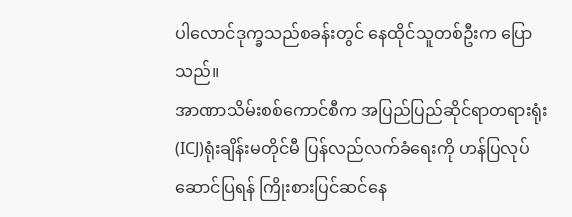ပါလောင်ဒုက္ခသည်စခန်းတွင် နေထိုင်သူတစ်ဦးက ပြောသည်။
အာဏာသိမ်းစစ်ကောင်စီက အပြည်ပြည်ဆိုင်ရာတရားရုံး(ICJ)ရုံးချိန်းမတိုင်မီ ပြန်လည်လက်ခံရေးကို ဟန်ပြလုပ်ဆောင်ပြရန် ကြိုးစားပြင်ဆင်နေ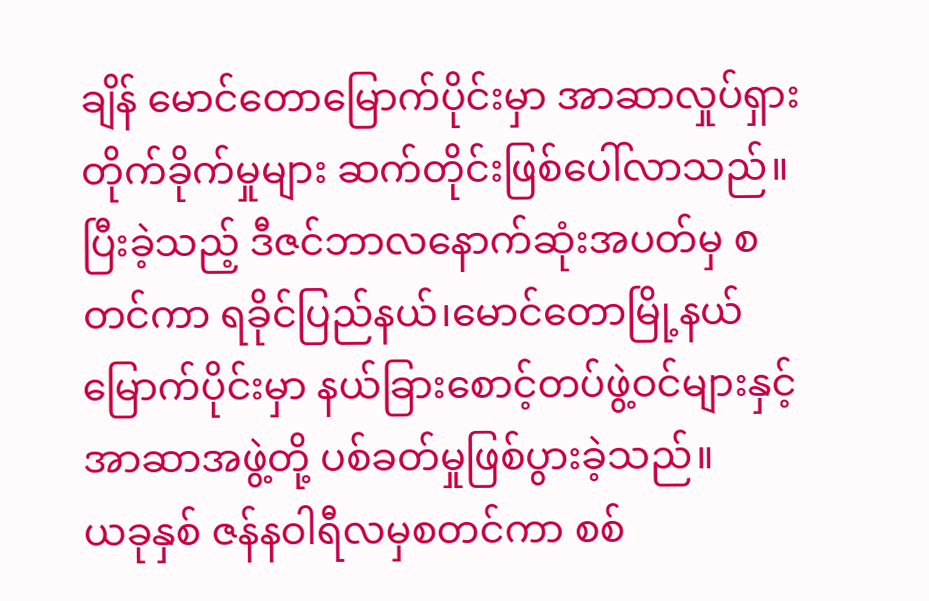ချိန် မောင်တောမြောက်ပိုင်းမှာ အာဆာလှုပ်ရှားတိုက်ခိုက်မှုများ ဆက်တိုင်းဖြစ်ပေါ်လာသည်။
ပြီးခဲ့သည့် ဒီဇင်ဘာလနောက်ဆုံးအပတ်မှ စတင်ကာ ရခိုင်ပြည်နယ်၊မောင်တောမြို့နယ်မြောက်ပိုင်းမှာ နယ်ခြားစောင့်တပ်ဖွဲ့ဝင်များနှင့် အာဆာအဖွဲ့တို့ ပစ်ခတ်မှုဖြစ်ပွားခဲ့သည်။
ယခုနှစ် ဇန်နဝါရီလမှစတင်ကာ စစ်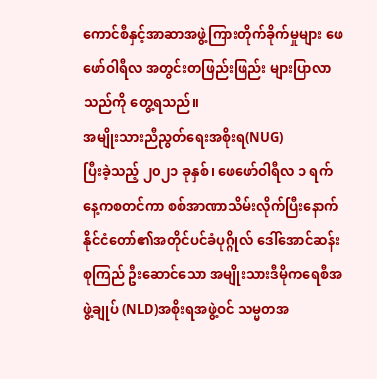ကောင်စီနှင့်အာဆာအဖွဲ့ကြားတိုက်ခိုက်မှုများ ဖေဖော်ဝါရီလ အတွင်းတဖြည်းဖြည်း များပြာလာသည်ကို တွေ့ရသည်။
အမျိုးသားညီညွတ်ရေးအစိုးရ(NUG)
ပြီးခဲ့သည့် ၂၀၂၁ ခုနှစ်၊ ဖေဖော်ဝါရီလ ၁ ရက်နေ့ကစတင်ကာ စစ်အာဏာသိမ်းလိုက်ပြီးနောက် နိုင်ငံတော်၏အတိုင်ပင်ခံပုဂ္ဂိုလ် ဒေါ်အောင်ဆန်းစုကြည် ဦးဆောင်သော အမျိုးသားဒီမိုကရေစီအဖွဲ့ချုပ် (NLD)အစိုးရအဖွဲ့ဝင် သမ္မတအ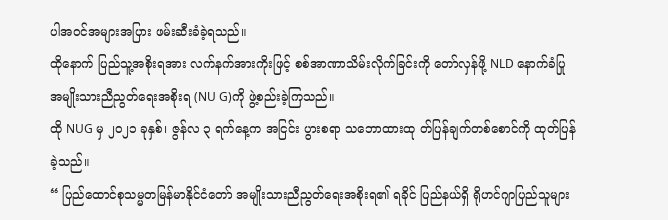ပါအဝင်အများအပြား ဖမ်းဆီးခံခဲ့ရသည်။
ထိုနောက် ပြည်သူ့အစိုးရအား လက်နက်အားကိုးဖြင့် စစ်အာဏာသိမ်းလိုက်ခြင်းကို တော်လှန်ဖို့ NLD နောက်ခံပြု အမျိုးသားညီညွတ်ရေးအစိုးရ (NU G)ကို ဖွဲ့စည်းခဲ့ကြသည်။
ထို NUG မှ ၂၀၂၁ ခုနှစ်၊ ဇွန်လ ၃ ရက်နေ့က အငြင်း ပွားစရာ သဘောထားထု တ်ပြန်ချက်တစ်စောင်ကို ထုတ်ပြန်ခဲ့သည်။
“ ပြည်ထောင်စုသမ္မတမြန်မာနိုင်ငံတော် အမျိုးသားညီညွတ်ရေးအစိုးရ၏ ရခိုင် ပြည်နယ်ရှိ ရိုဟင်ဂျာပြည်သူများ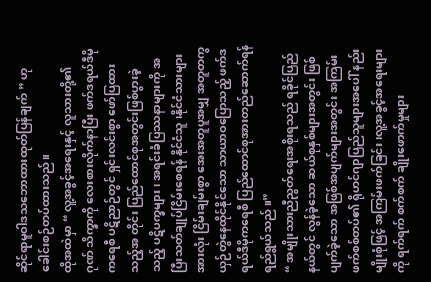ဆိုင်ရာမူဝါဒသဘောထားထုတ်ပြန်ချက် ” ဟု ခေါင်းစဉ်တပ်ထားသည်။
ထိုအထဲမှာ “ လူ့အခွင့်အရေးနှင့် လူသားတို့၏ ဂုဏ် သိက္ခာကို လေးစားလိုက်နာပြီး ဖက်ဒရယ်ဒီမိုကရေစီ ပဋိညာဉ်တွင် ရှင်းလင်းစွာ ဖော်ပြထားသည့်အ တိုင်း ပြည်ထောင်စုအတွင်းဖြစ်ပွားခဲ့သည့် ပဋိပက္ခများ၊ အရင်းခံပြဿနာများကို အပြီးသတ်ချုပ်ငြိမ်းစေရန် နိုင်ငံသူ ၊နိုင်ငံသားများအားလုံး ငြိမ်းချမ်းစွာ အေးအတူပူအမျှ အတူတကွ ယှဉ်တွဲနေထိုင်နိုင်သော သာယာဝပြောသည့် ဖက်ဒရယ်ဒီမိုကရေစီ ပြည်ထောင်စုအားတည်ဆောက်ရန် ရည်ရွယ်သည် ။”
“ အမျိုးသားညီညွတ်ရေးအစိုးရသည် ရခိုင်ပြည်နယ်တွင် လွန်ခဲ့သော ဆယ်စုနှစ်များအတွင်း ဖြစ်ပျက်ခဲ့သော အဖြစ်အပျက်များအတွင်း အကြမ်းဖက်စစ်တပ်၏ ရိုဟင်ဂျာပြည်သူများအပေါ် နည်းမျိုးစုံဖြင့် အကြမ်းဖက်ခြင်း၊လူ့အခွင့်အရေးများကို ရက်ရက် စက်စက် ချိုးဖောက်မှုများ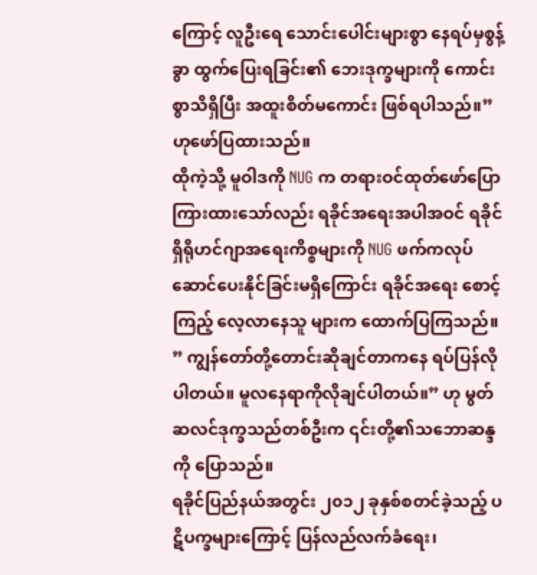ကြောင့် လူဦးရေ သောင်းပေါင်းများစွာ နေရပ်မှစွန့်ခွာ ထွက်ပြေးရခြင်း၏ ဘေးဒုက္ခများကို ကောင်းစွာသိရှိပြီး အထူးစိတ်မကောင်း ဖြစ်ရပါသည်။” ဟုဖော်ပြထားသည်။
ထိုကဲ့သို့ မူဝါဒကို NUG က တရားဝင်ထုတ်ဖော်ပြောကြားထားသော်လည်း ရခိုင်အရေးအပါအဝင် ရခိုင်ရှိရိုဟင်ဂျာအရေးကိစ္စများကို NUG ဖက်ကလုပ်ဆောင်ပေးနိုင်ခြင်းမရှိကြောင်း ရခိုင်အရေး စောင့်ကြည့် လေ့လာနေသူ များက ထောက်ပြကြသည်။
” ကျွန်တော်တို့တောင်းဆိုချင်တာကနေ ရပ်ပြန်လိုပါတယ်။ မူလနေရာကိုလိုချင်ပါတယ်။” ဟု မွတ်ဆလင်ဒုက္ခသည်တစ်ဦးက ၎င်းတို့၏သဘောဆန္ဒကို ပြောသည်။
ရခိုင်ပြည်နယ်အတွင်း ၂၀၁၂ ခုနှစ်စတင်ခဲ့သည့် ပဋိပက္ခများကြောင့် ပြန်လည်လက်ခံရေး၊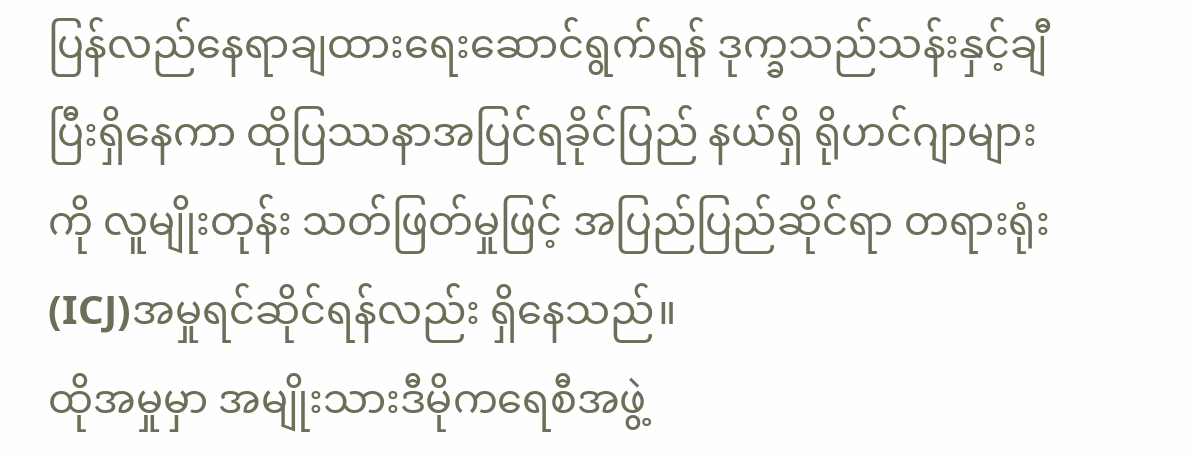ပြန်လည်နေရာချထားရေးဆောင်ရွက်ရန် ဒုက္ခသည်သန်းနှင့်ချီပြီးရှိနေကာ ထိုပြဿနာအပြင်ရခိုင်ပြည် နယ်ရှိ ရိုဟင်ဂျာများကို လူမျိုးတုန်း သတ်ဖြတ်မှုဖြင့် အပြည်ပြည်ဆိုင်ရာ တရားရုံး (ICJ)အမှုရင်ဆိုင်ရန်လည်း ရှိနေသည်။
ထိုအမှုမှာ အမျိုးသားဒီမိုကရေစီအဖွဲ့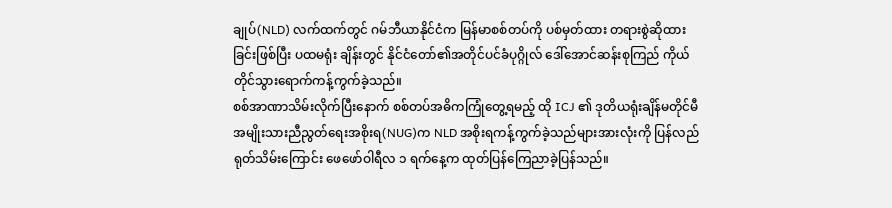ချုပ်(NLD) လက်ထက်တွင် ဂမ်ဘီယာနိုင်ငံက မြန်မာစစ်တပ်ကို ပစ်မှတ်ထား တရားစွဲဆိုထားခြင်းဖြစ်ပြီး ပထမရုံး ချိန်းတွင် နိုင်ငံတော်၏အတိုင်ပင်ခံပုဂ္ဂိုလ် ဒေါ်အောင်ဆန်းစုကြည် ကိုယ်တိုင်သွားရောက်ကန့်ကွက်ခဲ့သည်။
စစ်အာဏာသိမ်းလိုက်ပြီးနောက် စစ်တပ်အဓိကကြုံတွေ့ရမည့် ထို ICJ ၏ ဒုတိယရုံးချိန်မတိုင်မီ အမျိုးသားညီညွတ်ရေးအစိုးရ(NUG)က NLD အစိုးရကန့်ကွက်ခဲ့သည်များအားလုံးကို ပြန်လည်ရုတ်သိမ်းကြောင်း ဖေဖော်ဝါရီလ ၁ ရက်နေ့က ထုတ်ပြန်ကြေညာခဲ့ပြန်သည်။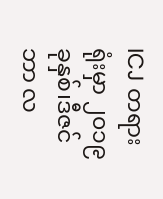ICJ တရားရုံးမှာ ၂၀၁၉ခုနှစ်၊ဒီဇင်ဘာ လ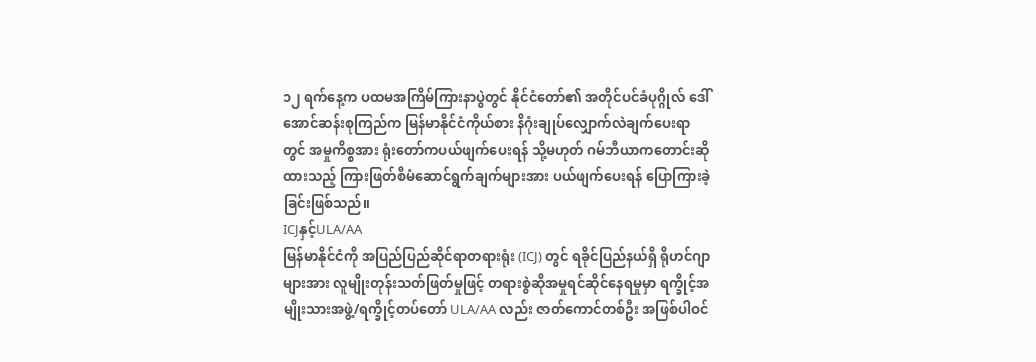၁၂ ရက်နေ့က ပထမအကြိမ်ကြားနာပွဲတွင် နိုင်ငံတော်၏ အတိုင်ပင်ခံပုဂ္ဂိုလ် ဒေါ်အောင်ဆန်းစုကြည်က မြန်မာနိုင်ငံကိုယ်စား နိဂုံးချုပ်လျှောက်လဲချက်ပေးရာတွင် အမှုကိစ္စအား ရုံးတော်ကပယ်ဖျက်ပေးရန် သို့မဟုတ် ဂမ်ဘီယာကတောင်းဆိုထားသည့် ကြားဖြတ်စီမံဆောင်ရွက်ချက်များအား ပယ်ဖျက်ပေးရန် ပြောကြားခဲ့ခြင်းဖြစ်သည်။
ICJနှင့်ULA/AA
မြန်မာနိုင်ငံကို အပြည်ပြည်ဆိုင်ရာတရားရုံး (ICJ) တွင် ရခိုင်ပြည်နယ်ရှိ ရိုဟင်ဂျာများအား လူမျိုးတုန်းသတ်ဖြတ်မှုဖြင့် တရားစွဲဆိုအမှုရင်ဆိုင်နေရမှုမှာ ရက္ခိုင့်အမျိုးသားအဖွဲ့/ရက္ခိုင့်တပ်တော် ULA/AA လည်း ဇာတ်ကောင်တစ်ဦး အဖြစ်ပါဝင်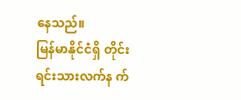နေသည်။
မြန်မာနိုင်ငံရှိ တိုင်းရင်းသားလက်န က်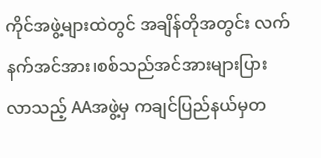ကိုင်အဖွဲ့များထဲတွင် အချိန်တိုအတွင်း လက်နက်အင်အား၊စစ်သည်အင်အားများပြားလာသည့် AAအဖွဲ့မှ ကချင်ပြည်နယ်မှတ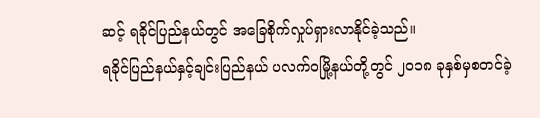ဆင့် ရခိုင်ပြည်နယ်တွင် အခြေစိုက်လှုပ်ရှားလာနိုင်ခဲ့သည်။
ရခိုင်ပြည်နယ်နှင့်ချင်းပြည်နယ် ပလက်ဝမြို့နယ်တို့တွင် ၂၀၁၈ ခုနှစ်မှစတင်ခဲ့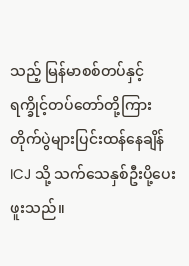သည့် မြန်မာစစ်တပ်နှင့် ရက္ခိုင့်တပ်တော်တို့ကြား တိုက်ပွဲများပြင်းထန်နေချိန် ICJ သို့ သက်သေနှစ်ဦးပို့ပေးဖူးသည်။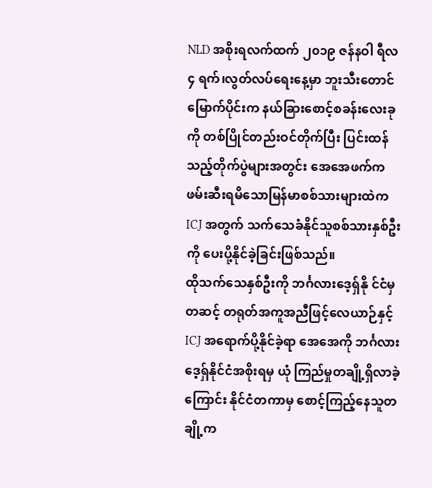NLD အစိုးရလက်ထက် ၂၀၁၉ ဇန်နဝါ ရီလ ၄ ရက်၊လွတ်လပ်ရေးနေ့မှာ ဘူးသီးတောင်မြောက်ပိုင်းက နယ်ခြားစောင့်စခန်းလေးခုကို တစ်ပြိုင်တည်းဝင်တိုက်ပြီး ပြင်းထန်သည့်တိုက်ပွဲများအတွင်း အေအေဖက်က ဖမ်းဆီးရမိသောမြန်မာစစ်သားများထဲက ICJ အတွက် သက်သေခံနိုင်သူစစ်သားနှစ်ဦးကို ပေးပို့နိုင်ခဲ့ခြင်းဖြစ်သည်။
ထိုသက်သေနှစ်ဦးကို ဘင်္ဂလားဒေ့ရှ်နို င်ငံမှတဆင့် တရုတ်အကူအညီဖြင့်လေယာဉ်နှင့် ICJ အရောက်ပို့နိုင်ခဲ့ရာ အေအေကို ဘင်္ဂလားဒေ့ရှ်နိုင်ငံအစိုးရမှ ယုံ ကြည်မှုတချို့ရှိလာခဲ့ကြောင်း နိုင်ငံတကာမှ စောင့်ကြည့်နေသူတချို့က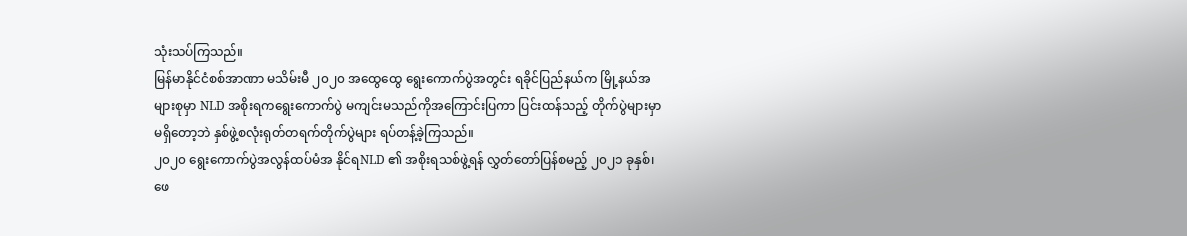သုံးသပ်ကြသည်။
မြန်မာနိုင်ငံစစ်အာဏာ မသိမ်းမီ ၂၀၂၀ အထွေထွေ ရွေးကောက်ပွဲအတွင်း ရခိုင်ပြည်နယ်က မြို့နယ်အများစုမှာ NLD အစိုးရကရွေးကောက်ပွဲ မကျင်းမသည်ကိုအကြောင်းပြကာ ပြင်းထန်သည့် တိုက်ပွဲများမှာ မရှိတော့ဘဲ နှစ်ဖွဲ့စလုံးရုတ်တရက်တိုက်ပွဲများ ရပ်တန့်ခဲ့ကြသည်။
၂၀၂၀ ရွေးကောက်ပွဲအလွန်ထပ်မံအ နိုင်ရNLD ၏ အစိုးရသစ်ဖွဲ့ရန် လွှတ်တော်ပြန်စမည့် ၂၀၂၁ ခုနှစ်၊ဖေ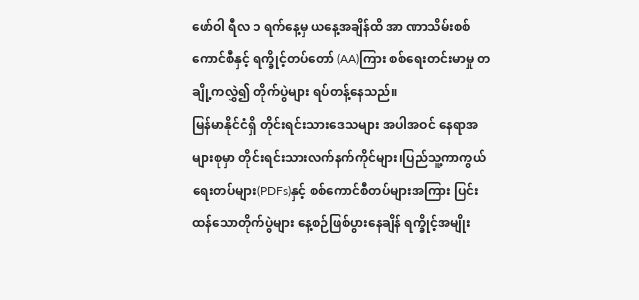ဖော်ဝါ ရီလ ၁ ရက်နေ့မှ ယနေ့အချိန်ထိ အာ ဏာသိမ်းစစ်ကောင်စီနှင့် ရက္ခိုင့်တပ်တော် (AA)ကြား စစ်ရေးတင်းမာမှု တချို့ကလွှဲ၍ တိုက်ပွဲများ ရပ်တန့်နေသည်။
မြန်မာနိုင်ငံရှိ တိုင်းရင်းသားဒေသများ အပါအဝင် နေရာအများစုမှာ တိုင်းရင်းသားလက်နက်ကိုင်များ၊ပြည်သူ့ကာကွယ်ရေးတပ်များ(PDFs)နှင့် စစ်ကောင်စီတပ်များအကြား ပြင်းထန်သောတိုက်ပွဲများ နေ့စဉ်ဖြစ်ပွားနေချိန် ရက္ခိုင့်အမျိုး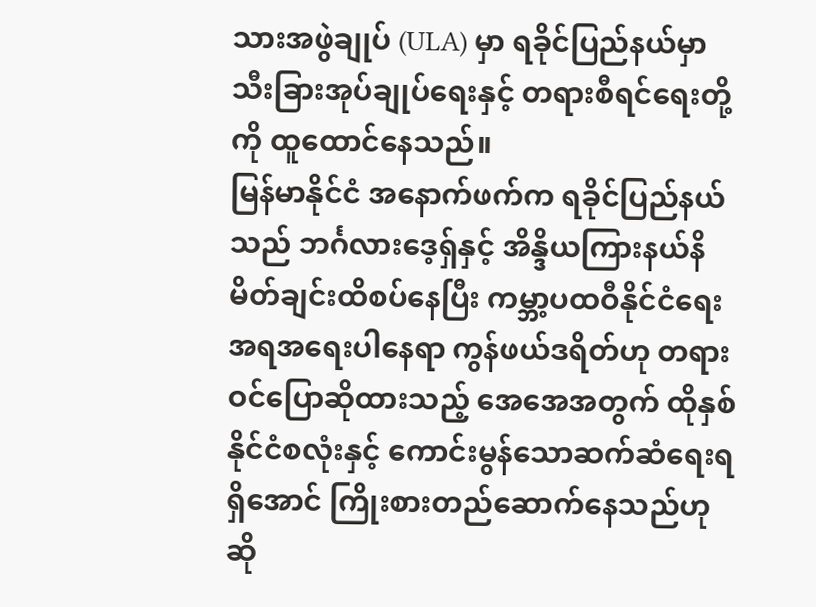သားအဖွဲချုပ် (ULA) မှာ ရခိုင်ပြည်နယ်မှာ သီးခြားအုပ်ချုပ်ရေးနှင့် တရားစီရင်ရေးတို့ကို ထူထောင်နေသည်။
မြန်မာနိုင်ငံ အနောက်ဖက်က ရခိုင်ပြည်နယ်သည် ဘင်္ဂလားဒေ့ရှ်နှင့် အိန္ဒိယကြားနယ်နိမိတ်ချင်းထိစပ်နေပြီး ကမ္ဘာ့ပထဝီနိုင်ငံရေးအရအရေးပါနေရာ ကွန်ဖယ်ဒရိတ်ဟု တရားဝင်ပြောဆိုထားသည့် အေအေအတွက် ထိုနှစ်နိုင်ငံစလုံးနှင့် ကောင်းမွန်သောဆက်ဆံရေးရရှိအောင် ကြိုးစားတည်ဆောက်နေသည်ဟု ဆို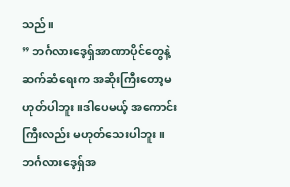သည်။
” ဘင်္ဂလားဒေ့ရှ်အာဏာပိုင်တွေနဲ့ ဆက်ဆံရေးက အဆိုးကြီးတော့မဟုတ်ပါဘူး။ဒါပေမယ့် အကောင်းကြီးလည်း မဟုတ်သေးပါဘူး။ ဘင်္ဂလားဒေ့ရှ်အ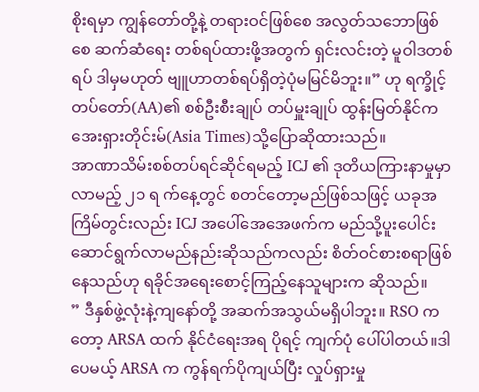စိုးရမှာ ကျွန်တော်တို့နဲ့ တရားဝင်ဖြစ်စေ အလွတ်သဘောဖြစ်စေ ဆက်ဆံရေး တစ်ရပ်ထားဖို့အတွက် ရှင်းလင်းတဲ့ မူဝါဒတစ်ရပ် ဒါမှမဟုတ် ဗျူဟာတစ်ရပ်ရှိတဲ့ပုံမမြင်မိဘူး။” ဟု ရက္ခိုင့်တပ်တော်(AA)၏ စစ်ဦးစီးချုပ် တပ်မှူးချုပ် ထွန်းမြတ်နိုင်က အေးရှားတိုင်းမ်(Asia Times)သို့ပြောဆိုထားသည်။
အာဏာသိမ်းစစ်တပ်ရင်ဆိုင်ရမည့် ICJ ၏ ဒုတိယကြားနာမှုမှာ လာမည့် ၂၁ ရ က်နေ့တွင် စတင်တော့မည်ဖြစ်သဖြင့် ယခုအကြိမ်တွင်းလည်း ICJ အပေါ်အေအေဖက်က မည်သို့ပူးပေါင်းဆောင်ရွက်လာမည်နည်းဆိုသည်ကလည်း စိတ်ဝင်စားစရာဖြစ်နေသည်ဟု ရခိုင်အရေးစောင့်ကြည့်နေသူများက ဆိုသည်။
” ဒီနှစ်ဖွဲ့လုံးနဲ့ကျနော်တို့ အဆက်အသွယ်မရှိပါဘူး။ RSO ကတော့ ARSA ထက် နိုင်ငံရေးအရ ပိုရင့် ကျက်ပုံ ပေါ်ပါတယ်။ဒါပေမယ့် ARSA က ကွန်ရက်ပိုကျယ်ပြီး လှုပ်ရှားမှု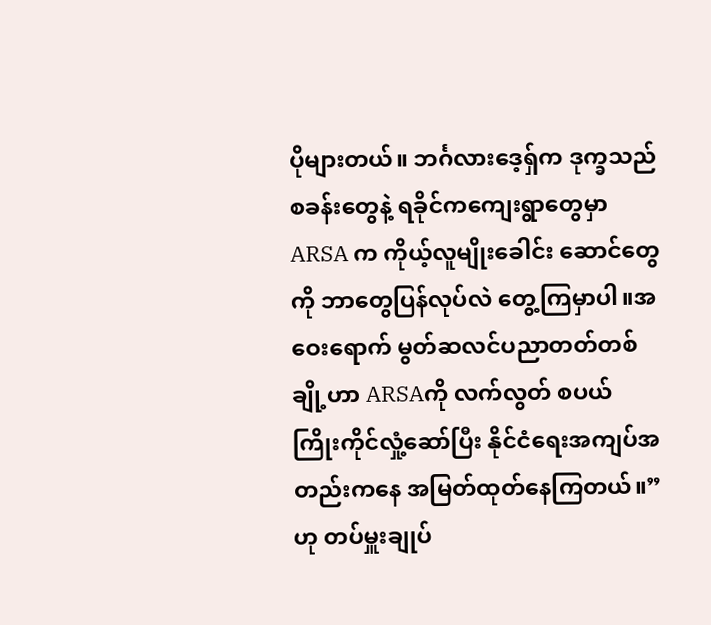ပိုများတယ်။ ဘင်္ဂလားဒေ့ရှ်က ဒုက္ခသည် စခန်းတွေနဲ့ ရခိုင်ကကျေးရွာတွေမှာ ARSA က ကိုယ့်လူမျိုးခေါင်း ဆောင်တွေကို ဘာတွေပြန်လုပ်လဲ တွေ့ကြမှာပါ။အဝေးရောက် မွတ်ဆလင်ပညာတတ်တစ်ချို့ဟာ ARSAကို လက်လွတ် စပယ် ကြိုးကိုင်လှုံ့ဆော်ပြီး နိုင်ငံရေးအကျပ်အတည်းကနေ အမြတ်ထုတ်နေကြတယ်။” ဟု တပ်မှူးချုပ်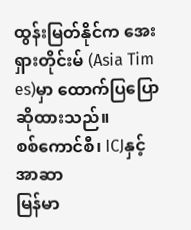ထွန်းမြတ်နိုင်က အေးရှားတိုင်းမ် (Asia Tim es)မှာ ထောက်ပြပြောဆိုထားသည်။
စစ်ကောင်စီ၊ ICJနှင့် အာဆာ
မြန်မာ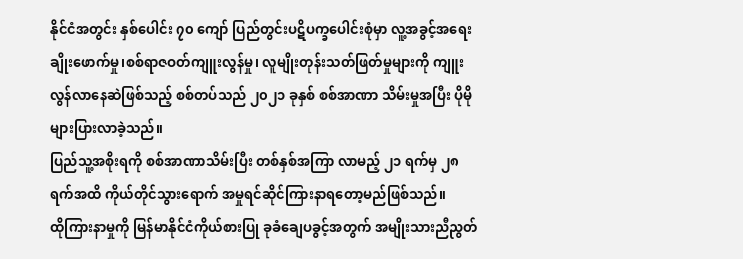နိုင်ငံအတွင်း နှစ်ပေါင်း ၇၀ ကျော် ပြည်တွင်းပဋိပက္ခပေါင်းစုံမှာ လူ့အခွင့်အရေးချိုးဖောက်မှု၊စစ်ရာဇဝတ်ကျူးလွန်မှု၊ လူမျိုးတုန်းသတ်ဖြတ်မှုများကို ကျူးလွန်လာနေဆဲဖြစ်သည့် စစ်တပ်သည် ၂၀၂၁ ခုနှစ် စစ်အာဏာ သိမ်းမှုအပြီး ပိုမိုများပြားလာခဲ့သည်။
ပြည်သူ့အစိုးရကို စစ်အာဏာသိမ်းပြီး တစ်နှစ်အကြာ လာမည့် ၂၁ ရက်မှ ၂၈ ရက်အထိ ကိုယ်တိုင်သွားရောက် အမှုရင်ဆိုင်ကြားနာရတော့မည်ဖြစ်သည်။
ထိုကြားနာမှုကို မြန်မာနိုင်ငံကိုယ်စားပြု ခုခံချေပခွင့်အတွက် အမျိုးသားညီညွတ်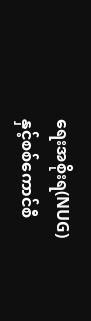ရေးအစိုးရ(NUG)နှင့်စစ်ကောင်စီ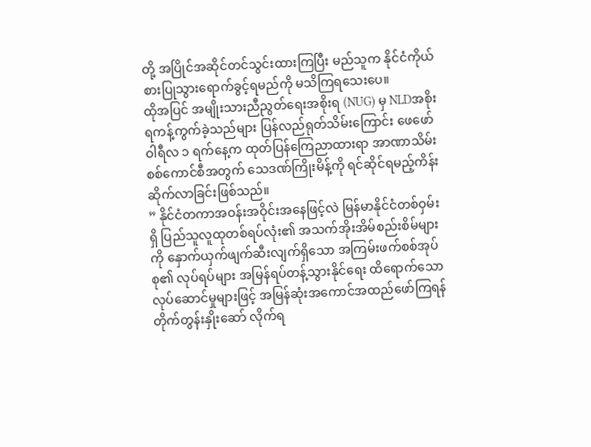တို့ အပြိုင်အဆိုင်တင်သွင်းထားကြပြီး မည်သူက နိုင်ငံကိုယ်စားပြုသွားရောက်ခွင့်ရမည်ကို မသိကြရသေးပေ။
ထိုအပြင် အမျိုးသားညီညွတ်ရေးအစိုးရ (NUG) မှ NLDအစိုးရကန့်ကွက်ခဲ့သည်များ ပြန်လည်ရုတ်သိမ်းကြောင်း ဖေဖော်ဝါရီလ ၁ ရက်နေ့က ထုတ်ပြန်ကြေညာထားရာ အာဏာသိမ်းစစ်ကောင်စီအတွက် သေဒဏ်ကြိုးမိန့်ကို ရင်ဆိုင်ရမည့်ကိန်းဆိုက်လာခြင်းဖြစ်သည်။
” နိုင်ငံတကာအဝန်းအဝိုင်းအနေဖြင့်လဲ မြန်မာနိုင်ငံတစ်ဝှမ်းရှိ ပြည်သူလူထုတစ်ရပ်လုံး၏ အသက်အိုးအိမ်စည်းစိမ်များကို နှောက်ယှက်ဖျက်ဆီးလျက်ရှိသော အကြမ်းဖက်စစ်အုပ်စု၏ လုပ်ရပ်များ အမြန်ရပ်တန့်သွားနိုင်ရေး ထိရောက်သော လုပ်ဆောင်မှုများဖြင့် အမြန်ဆုံးအကောင်အထည်ဖော်ကြရန် တိုက်တွန်းနှိုးဆော် လိုက်ရ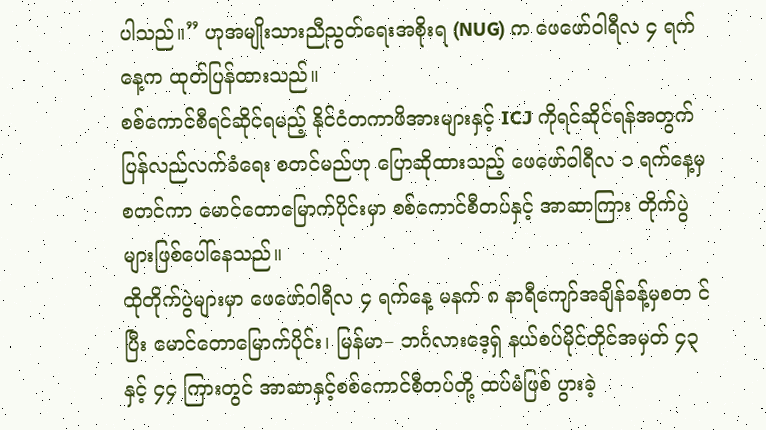ပါသည်။” ဟုအမျိုးသားညီညွတ်ရေးအစိုးရ (NUG) က ဖေဖော်ဝါရီလ ၄ ရက်နေ့က ထုတ်ပြန်ထားသည်။
စစ်ကောင်စီရင်ဆိုင်ရမည့် နိုင်ငံတကာဖိအားများနှင့် ICJ ကိုရင်ဆိုင်ရန်အတွက် ပြန်လည်လက်ခံရေး စတင်မည်ဟု ပြောဆိုထားသည့် ဖေဖော်ဝါရီလ ၁ ရက်နေ့မှစတင်ကာ မောင်တောမြောက်ပိုင်းမှာ စစ်ကောင်စီတပ်နှင့် အာဆာကြား တိုက်ပွဲများဖြစ်ပေါ်နေသည်။
ထိုတိုက်ပွဲများမှာ ဖေဖော်ဝါရီလ ၄ ရက်နေ့ မနက် ၈ နာရီကျော်အချိန်ခန့်မှစတ င်ပြီး မောင်တောမြောက်ပိုင်း၊ မြန်မာ– ဘင်္ဂလားဒေ့ရှ် နယ်စပ်မိုင်တိုင်အမှတ် ၄၃ နှင့် ၄၄ ကြားတွင် အာဆာနှင့်စစ်ကောင်စီတပ်တို့ ထပ်မံဖြစ် ပွားခဲ့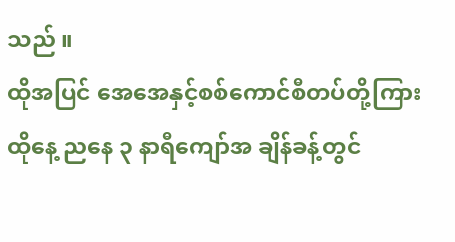သည် ။
ထိုအပြင် အေအေနှင့်စစ်ကောင်စီတပ်တို့ကြား ထိုနေ့ ညနေ ၃ နာရီကျော်အ ချိန်ခန့်တွင်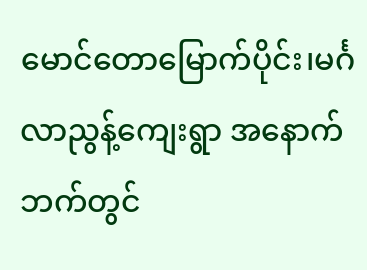မောင်တောမြောက်ပိုင်း၊မင်္ဂလာညွန့်ကျေးရွာ အနောက်ဘက်တွင်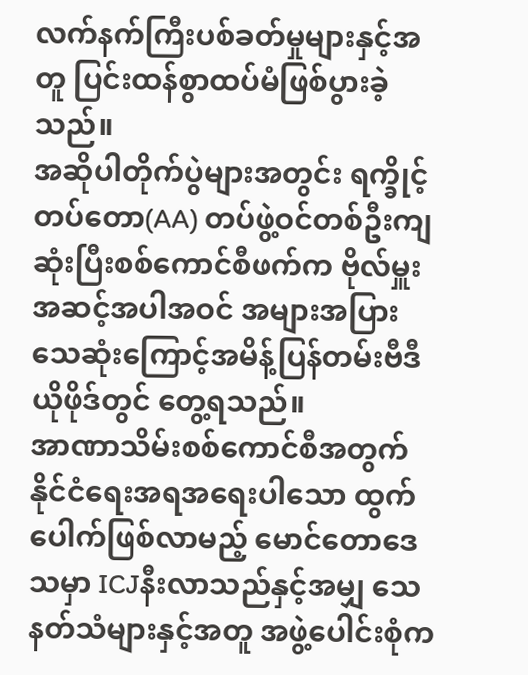လက်နက်ကြီးပစ်ခတ်မှုများနှင့်အတူ ပြင်းထန်စွာထပ်မံဖြစ်ပွားခဲ့သည်။
အဆိုပါတိုက်ပွဲများအတွင်း ရက္ခိုင့်တပ်တော(AA) တပ်ဖွဲ့ဝင်တစ်ဦးကျဆုံးပြီးစစ်ကောင်စီဖက်က ဗိုလ်မှူးအဆင့်အပါအဝင် အများအပြားသေဆုံးကြောင့်အမိန့်ပြန်တမ်းဗီဒီယိုဖိုဒ်တွင် တွေ့ရသည်။
အာဏာသိမ်းစစ်ကောင်စီအတွက် နိုင်ငံရေးအရအရေးပါသော ထွက်ပေါက်ဖြစ်လာမည့် မောင်တောဒေသမှာ ICJနီးလာသည်နှင့်အမျှ သေနတ်သံများနှင့်အတူ အဖွဲ့ပေါင်းစုံက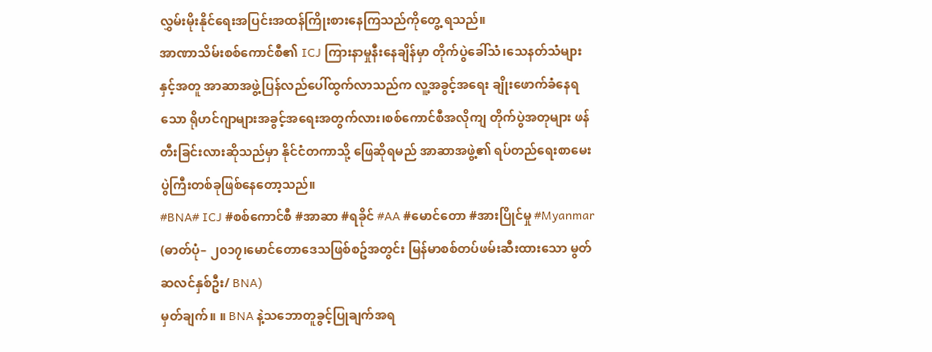လွှမ်းမိုးနိုင်ရေးအပြင်းအထန်ကြိုးစားနေကြသည်ကိုတွေ့ ရသည်။
အာဏာသိမ်းစစ်ကောင်စီ၏ ICJ ကြားနာမှုနီးနေချိန်မှာ တိုက်ပွဲခေါ်သံ၊သေနတ်သံများနှင့်အတူ အာဆာအဖွဲ့ပြန်လည်ပေါ်ထွက်လာသည်က လူ့အခွင့်အရေး ချိုးဖောက်ခံနေရသော ရိုဟင်ဂျာများအခွင့်အရေးအတွက်လား၊စစ်ကောင်စီအလိုကျ တိုက်ပွဲအတုများ ဖန်တီးခြင်းလားဆိုသည်မှာ နိုင်ငံတကာသို့ ဖြေဆိုရမည် အာဆာအဖွဲ့၏ ရပ်တည်ရေးစာမေးပွဲကြီးတစ်ခုဖြစ်နေတော့သည်။
#BNA# ICJ #စစ်ကောင်စီ #အာဆာ #ရခိုင် #AA #မောင်တော #အားပြိုင်မှု #Myanmar
(ဓာတ်ပုံ– ၂၀၁၇၊မောင်တောဒေသဖြစ်စဥ်အတွင်း မြန်မာစစ်တပ်ဖမ်းဆီးထားသော မွတ်ဆလင်နှစ်ဦး/ BNA)
မှတ်ချက်။ ။ BNA နဲ့သဘောတူခွင့်ပြုချက်အရ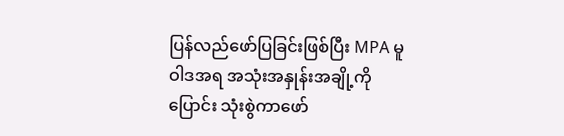ပြန်လည်ဖော်ပြခြင်းဖြစ်ပြီး MPA မူဝါဒအရ အသုံးအနှုန်းအချို့ကိုပြောင်း သုံးစွဲကာဖော်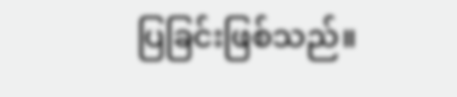ပြခြင်းဖြစ်သည်။